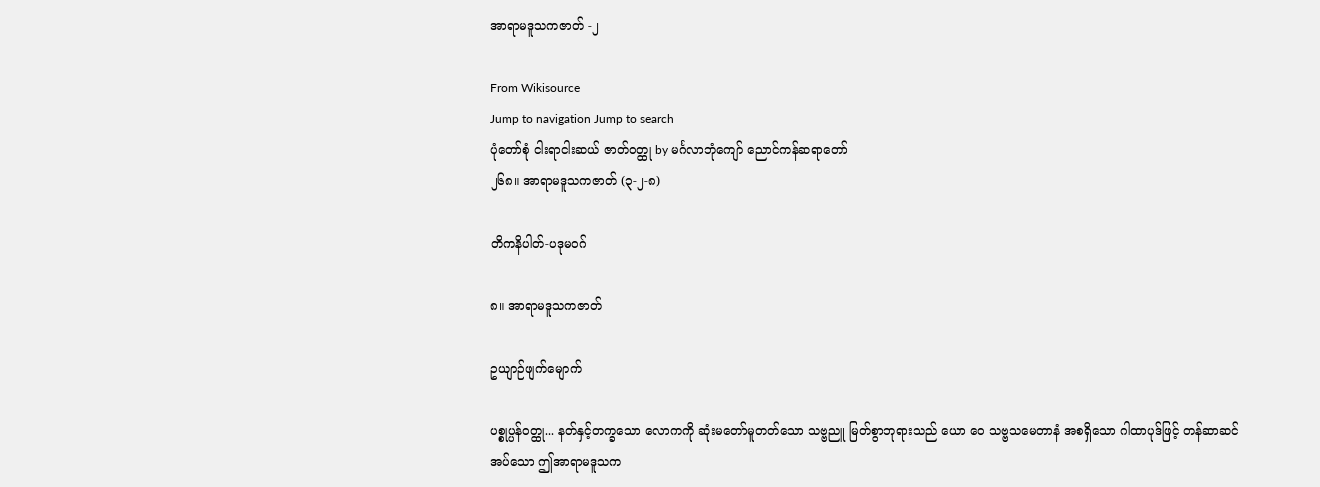အာရာမဒူသကဇာတ် -၂

From Wikisource
Jump to navigation Jump to search
ပုံတော်စုံ ငါးရာငါးဆယ် ဇာတ်ဝတ္ထု by မင်္ဂလာဘုံကျော် ညောင်ကန်ဆရာတော်
၂၆၈။ အာရာမဒူသကဇာတ် (၃-၂-၈)

တိကနိပါတ်-ပဒုမဝဂ်

၈။ အာရာမဒူသကဇာတ်

ဥယျာဉ်ဖျက်မျောက်

ပစ္စုပ္ပန်ဝတ္ထု... နတ်နှင့်တက္ခသော လောကကို ဆုံးမတော်မူတတ်သော သဗ္ဗညူ မြတ်စွာဘုရားသည် ယော ဝေ သဗ္ဗသမေတာနံ အစရှိသော ဂါထာပုဒ်ဖြင့် တန်ဆာဆင်အပ်သော ဤအာရာမဒူသက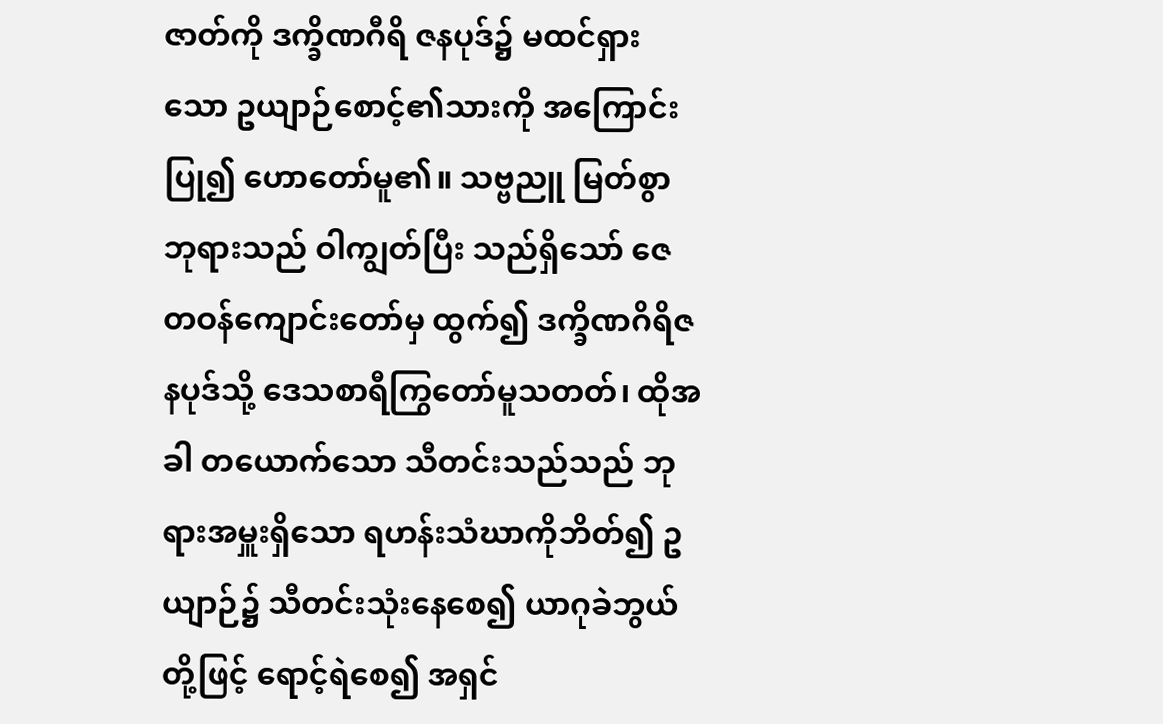ဇာတ်ကို ဒက္ခိဏဂီရိ ဇနပုဒ်၌ မထင်ရှားသော ဥယျာဉ်စောင့်၏သားကို အကြောင်း ပြု၍ ဟောတော်မူ၏။ သဗ္ဗညူ မြတ်စွာဘုရားသည် ဝါကျွတ်ပြီး သည်ရှိသော် ဇေတဝန်ကျောင်းတော်မှ ထွက်၍ ဒက္ခိဏဂိရိဇနပုဒ်သို့ ဒေသစာရီကြွတော်မူသတတ်၊ ထိုအခါ တယောက်သော သီတင်းသည်သည် ဘုရားအမှူးရှိသော ရဟန်းသံဃာကိုဘိတ်၍ ဥယျာဉ်၌ သီတင်းသုံးနေစေ၍ ယာဂုခဲဘွယ်တို့ဖြင့် ရောင့်ရဲစေ၍ အရှင်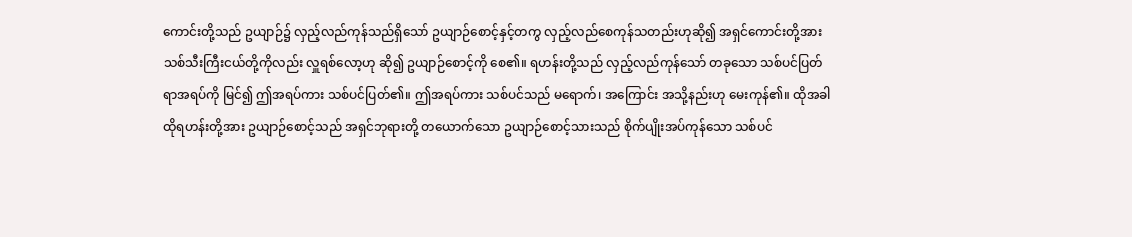ကောင်းတို့သည် ဥယျာဉ်၌ လှည့်လည်ကုန်သည်ရှိသော် ဥယျာဉ်စောင့်နှင့်တကွ လှည့်လည်စေကုန်သတည်းဟုဆို၍ အရှင်ကောင်းတို့အား သစ်သီးကြီးငယ်တို့ကိုလည်း လှူရစ်လော့ဟု ဆို၍ ဥယျာဉ်စောင့်ကို စေ၏။ ရဟန်းတို့သည် လှည့်လည်ကုန်သော် တခုသော သစ်ပင်ပြတ်ရာအရပ်ကို မြင်၍ ဤအရပ်ကား သစ်ပင်ပြတ်၏။ ဤအရပ်ကား သစ်ပင်သည် မရောက်၊ အကြောင်း အသို့နည်းဟု မေးကုန်၏။ ထိုအခါ ထိုရဟန်းတို့အား ဥယျာဉ်စောင့်သည် အရှင်ဘုရားတို့ တယောက်သော ဥယျာဉ်စောင့်သားသည် စိုက်ပျိုးအပ်ကုန်သော သစ်ပင်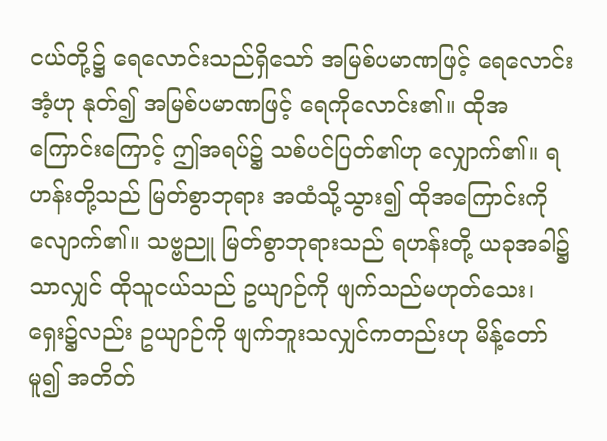ငယ်တို့၌ ရေလောင်းသည်ရှိသော် အမြစ်ပမာဏဖြင့် ရေလောင်းအံ့ဟု နုတ်၍ အမြစ်ပမာဏဖြင့် ရေကိုလောင်း၏။ ထိုအကြောင်းကြောင့် ဤအရပ်၌ သစ်ပင်ပြတ်၏ဟု လျှောက်၏။ ရဟန်းတို့သည် မြတ်စွာဘုရား အထံသို့သွား၍ ထိုအကြောင်းကို လျောက်၏။ သဗ္ဗညူ မြတ်စွာဘုရားသည် ရဟန်းတို့ ယခုအခါ၌သာလျှင် ထိုသူငယ်သည် ဥယျာဉ်ကို ဖျက်သည်မဟုတ်သေး၊ ရှေး၌လည်း ဥယျာဉ်ကို ဖျက်ဘူးသလျှင်ကတည်းဟု မိန့်တော်မူ၍ အတိတ်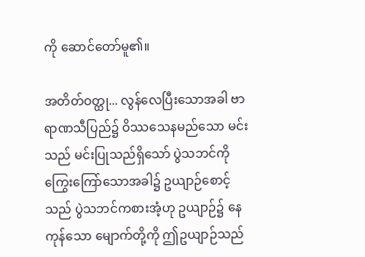ကို ဆောင်တော်မူ၏။

အတိတ်ဝတ္ထု... လွန်လေပြီးသောအခါ ဗာရာဏသီပြည်၌ ဝိဿသေနမည်သော မင်းသည် မင်းပြုသည်ရှိသော် ပွဲသဘင်ကို ကြွေးကြော်သောအခါ၌ ဥယျာဉ်စောင့်သည် ပွဲသဘင်ကစားအံ့ဟု ဥယျာဉ်၌ နေကုန်သော မျောက်တို့ကို ဤဥယျာဉ်သည်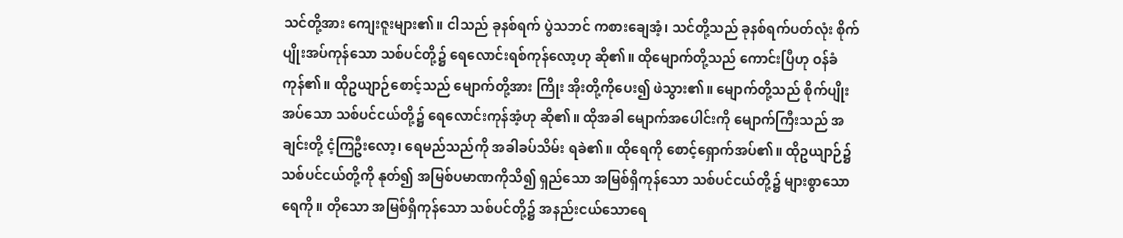သင်တို့အား ကျေးဇူးများ၏။ ငါသည် ခုနစ်ရက် ပွဲသဘင် ကစားချေအံ့၊ သင်တို့သည် ခုနစ်ရက်ပတ်လုံး စိုက် ပျိုးအပ်ကုန်သော သစ်ပင်တို့၌ ရေလောင်းရစ်ကုန်လော့ဟု ဆို၏။ ထိုမျောက်တို့သည် ကောင်းပြီဟု ဝန်ခံကုန်၏။ ထိုဥယျာဉ်စောင့်သည် မျောက်တို့အား ကြိုး အိုးတို့ကိုပေး၍ ဖဲသွား၏။ မျောက်တို့သည် စိုက်ပျိုးအပ်သော သစ်ပင်ငယ်တို့၌ ရေလောင်းကုန်အံ့ဟု ဆို၏။ ထိုအခါ မျောက်အပေါင်းကို မျောက်ကြီးသည် အချင်းတို့ ငံ့ကြဦးလော့၊ ရေမည်သည်ကို အခါခပ်သိမ်း ရခဲ၏။ ထိုရေကို စောင့်ရှောက်အပ်၏။ ထိုဥယျာဉ်၌ သစ်ပင်ငယ်တို့ကို နုတ်၍ အမြစ်ပမာဏကိုသိ၍ ရှည်သော အမြစ်ရှိကုန်သော သစ်ပင်ငယ်တို့၌ များစွာသော ရေကို။ တိုသော အမြစ်ရှိကုန်သော သစ်ပင်တို့၌ အနည်းငယ်သောရေ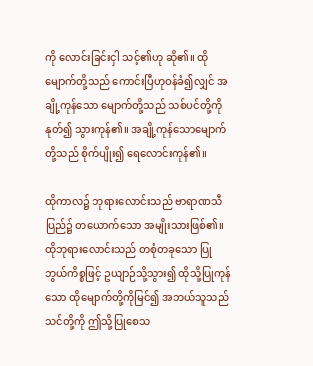ကို လောင်းခြင်းငှါ သင့်၏ဟု ဆို၏။ ထိုမျောက်တို့သည် ကောင်းပြီဟုဝန်ခံ၍လျှင် အချို့ကုန်သော မျောက်တို့သည် သစ်ပင်တို့ကို နုတ်၍ သွားကုန်၏။ အချို့ကုန်သောမျောက်တို့သည် စိုက်ပျိုး၍ ရေလောင်းကုန်၏။

ထိုကာလ၌ ဘုရားလောင်းသည် ဗာရာဏသီပြည်၌ တယောက်သော အမျိုးသားဖြစ်၏။ ထိုဘုရားလောင်းသည် တစုံတခုသော ပြုဘွယ်ကိစ္စဖြင့် ဥယျာဉ်သို့သွား၍ ထိုသို့ပြုကုန်သော ထိုမျောက်တို့ကိုမြင်၍ အဘယ်သူသည် သင်တို့ကို ဤသို့ပြုစေသ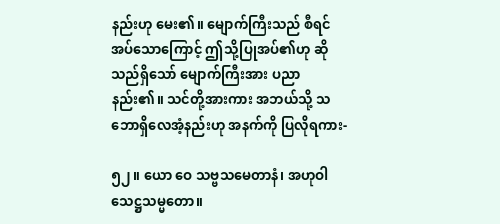နည်းဟု မေး၏။ မျောက်ကြီးသည် စီရင်အပ်သောကြောင့် ဤသို့ပြုအပ်၏ဟု ဆိုသည်ရှိသော် မျောက်ကြီးအား ပညာနည်း၏။ သင်တို့အားကား အဘယ်သို့ သဘောရှိလေအံ့နည်းဟု အနက်ကို ပြလိုရကား-

၅၂။ ယော ဝေ သဗ္ဗသမေတာနံ၊ အဟုဝါ သေဋ္ဌသမ္မတော။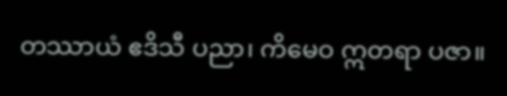တဿာယံ ဧဒိသီ ပညာ၊ ကိမေဝ ဣတရာ ပဇာ။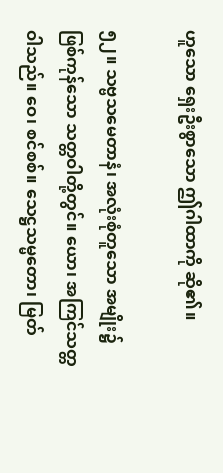ဟူသော ရှေးဦးစွာသော ဤဂါထာကို ဆို၏။

၅၂။ သဗ္ဗသမေတာနံ၊ အလုံးစုံတူသော အမျိုး၌ဖြစ်ကုန်သော သတ္တဝါတို့တွင်။ ယော၊ အကြင်သတ္တဝါသည်။ ဝေ၊ စင်စစ်။ သေဋ္ဌသမ္မတော၊ မြတ်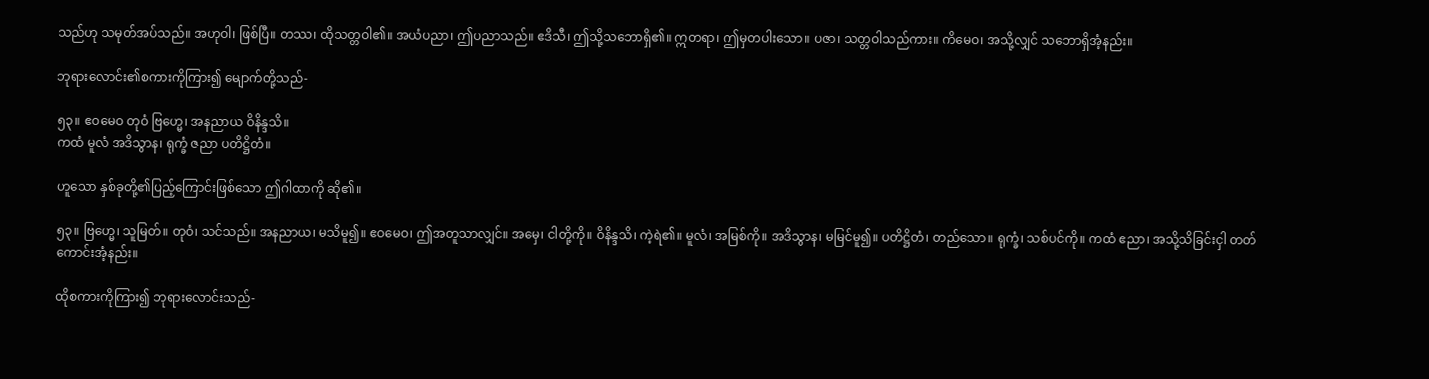သည်ဟု သမုတ်အပ်သည်။ အဟုဝါ၊ ဖြစ်ပြီ။ တဿ၊ ထိုသတ္တဝါ၏။ အယံပညာ၊ ဤပညာသည်။ ဧဒိသီ၊ ဤသို့သဘောရှိ၏။ ဣတရာ၊ ဤမှတပါးသော။ ပဇာ၊ သတ္တဝါသည်ကား။ ကိမေဝ၊ အသို့လျှင် သဘောရှိအံ့နည်း။

ဘုရားလောင်း၏စကားကိုကြား၍ မျောက်တို့သည်-

၅၃။ ဧဝမေဝ တုဝံ ဗြဟ္မေ၊ အနညာယ ဝိနိန္ဒသိ။
ကထံ မူလံ အဒိသွာန၊ ရုက္ခံ ဇညာ ပတိဋ္ဌိတံ။

ဟူသော နှစ်ခုတို့၏ပြည့်ကြောင်းဖြစ်သော ဤဂါထာကို ဆို၏။

၅၃။ ဗြဟ္မေ၊ သူမြတ်။ တုဝံ၊ သင်သည်။ အနညာယ၊ မသိမူ၍။ ဧဝမေဝ၊ ဤအတူသာလျှင်။ အမှေ၊ ငါတို့ကို။ ဝိနိန္ဒသိ၊ ကဲ့ရဲ၏။ မူလံ၊ အမြစ်ကို။ အဒိသွာန၊ မမြင်မူ၍။ ပတိဋ္ဌိတံ၊ တည်သော။ ရုက္ခံ၊ သစ်ပင်ကို။ ကထံ ဧညာ၊ အသို့သိခြင်းငှါ တတ်ကောင်းအံ့နည်း။

ထိုစကားကိုကြား၍ ဘုရားလောင်းသည်-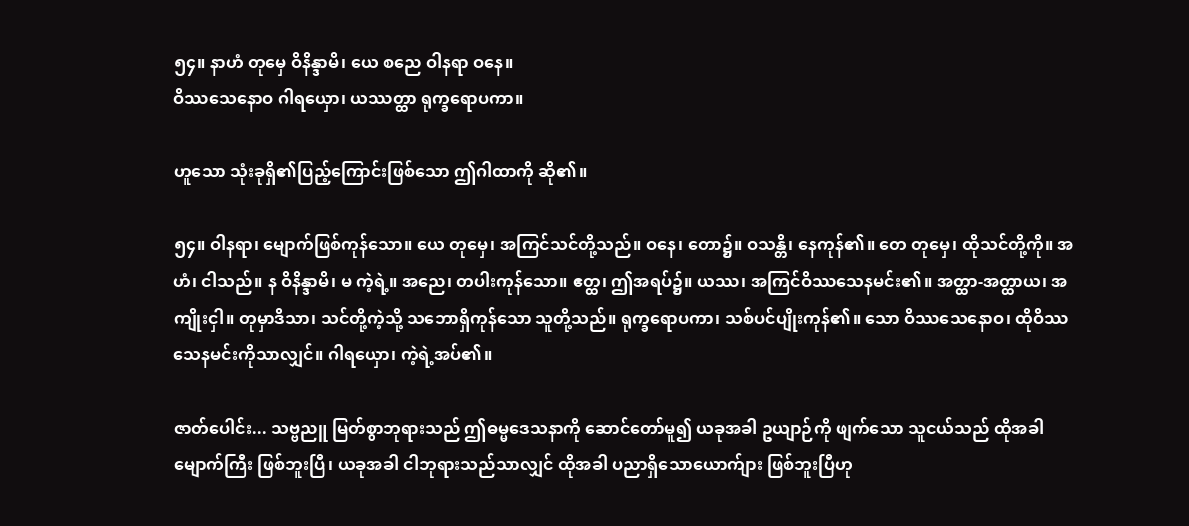၅၄။ နာဟံ တုမှေ ဝိနိန္ဒာမိ၊ ယေ စညေ ဝါနရာ ဝနေ။
ဝိဿသေနောဝ ဂါရယှော၊ ယဿတ္ထာ ရုက္ခရောပကာ။

ဟူသော သုံးခုရှိ၏ပြည့်ကြောင်းဖြစ်သော ဤဂါထာကို ဆို၏။

၅၄။ ဝါနရာ၊ မျောက်ဖြစ်ကုန်သော။ ယေ တုမှေ၊ အကြင်သင်တို့သည်။ ဝနေ၊ တော၌။ ဝသန္တိ၊ နေကုန်၏။ တေ တုမှေ၊ ထိုသင်တို့ကို။ အဟံ၊ ငါသည်။ န ဝိနိန္ဒာမိ၊ မ ကဲ့ရဲ့။ အညေ၊ တပါးကုန်သော။ ဧတ္ထ၊ ဤအရပ်၌။ ယဿ၊ အကြင်ဝိဿသေနမင်း၏။ အတ္ထာ-အတ္ထာယ၊ အကျိုးငှါ။ တုမှာဒိသာ၊ သင်တို့ကဲ့သို့ သဘောရှိကုန်သော သူတို့သည်။ ရုက္ခရောပကာ၊ သစ်ပင်ပျိုးကုန်၏။ သော ဝိဿသေနောဝ၊ ထိုဝိဿသေနမင်းကိုသာလျှင်။ ဂါရယှော၊ ကဲ့ရဲ့အပ်၏။

ဇာတ်ပေါင်း... သဗ္ဗညူ မြတ်စွာဘုရားသည် ဤဓမ္မဒေသနာကို ဆောင်တော်မူ၍ ယခုအခါ ဥယျာဉ်ကို ဖျက်သော သူငယ်သည် ထိုအခါ မျောက်ကြီး ဖြစ်ဘူးပြီ၊ ယခုအခါ ငါဘုရားသည်သာလျှင် ထိုအခါ ပညာရှိသောယောက်ျား ဖြစ်ဘူးပြီဟု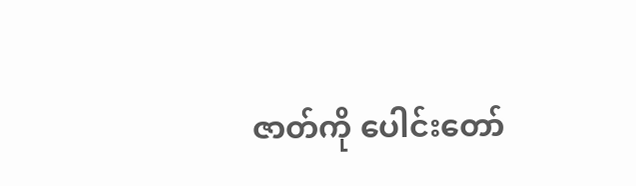ဇာတ်ကို ပေါင်းတော်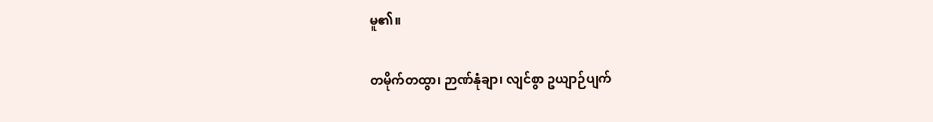မူ၏။

တမိုက်တထွာ၊ ဉာဏ်နုံချာ၊ လျင်စွာ ဥယျာဉ်ပျက်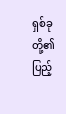ရှစ်ခုတို့၏ပြည့်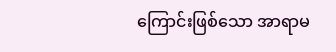ကြောင်းဖြစ်သော အာရာမ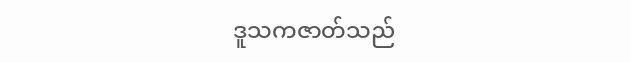ဒူသကဇာတ်သည်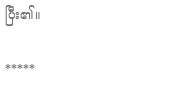ပြီး၏။

*****